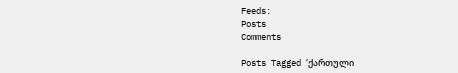Feeds:
Posts
Comments

Posts Tagged ‘ქართული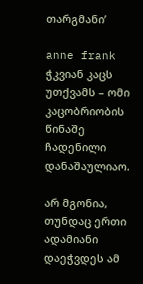თარგმანი’

anne frank
ჭკვიან კაცს უთქვამს – ომი კაცობრიობის წინაშე ჩადენილი დანაშაულიაო.

არ მგონია, თუნდაც ერთი ადამიანი დაეჭვდეს ამ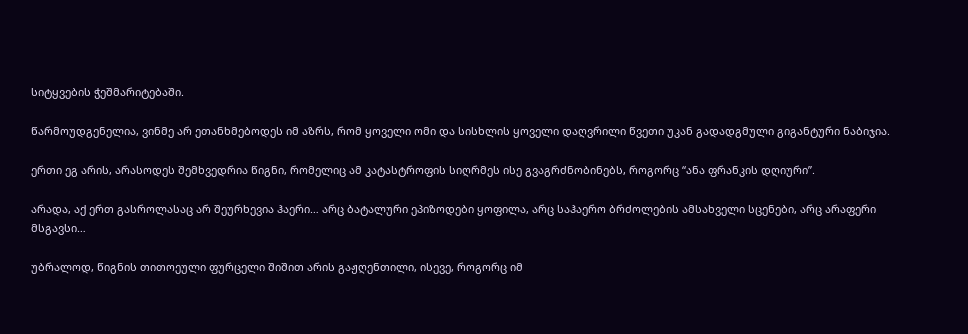სიტყვების ჭეშმარიტებაში.

წარმოუდგენელია, ვინმე არ ეთანხმებოდეს იმ აზრს, რომ ყოველი ომი და სისხლის ყოველი დაღვრილი წვეთი უკან გადადგმული გიგანტური ნაბიჯია.

ერთი ეგ არის, არასოდეს შემხვედრია წიგნი, რომელიც ამ კატასტროფის სიღრმეს ისე გვაგრძნობინებს, როგორც “ანა ფრანკის დღიური”.

არადა, აქ ერთ გასროლასაც არ შეურხევია ჰაერი… არც ბატალური ეპიზოდები ყოფილა, არც საჰაერო ბრძოლების ამსახველი სცენები, არც არაფერი მსგავსი…

უბრალოდ, წიგნის თითოეული ფურცელი შიშით არის გაჟღენთილი, ისევე, როგორც იმ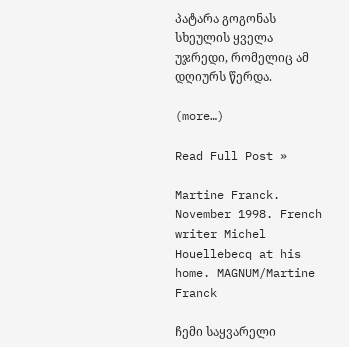პატარა გოგონას სხეულის ყველა უჯრედი, რომელიც ამ დღიურს წერდა.

(more…)

Read Full Post »

Martine Franck. November 1998. French writer Michel Houellebecq at his home. MAGNUM/Martine Franck

ჩემი საყვარელი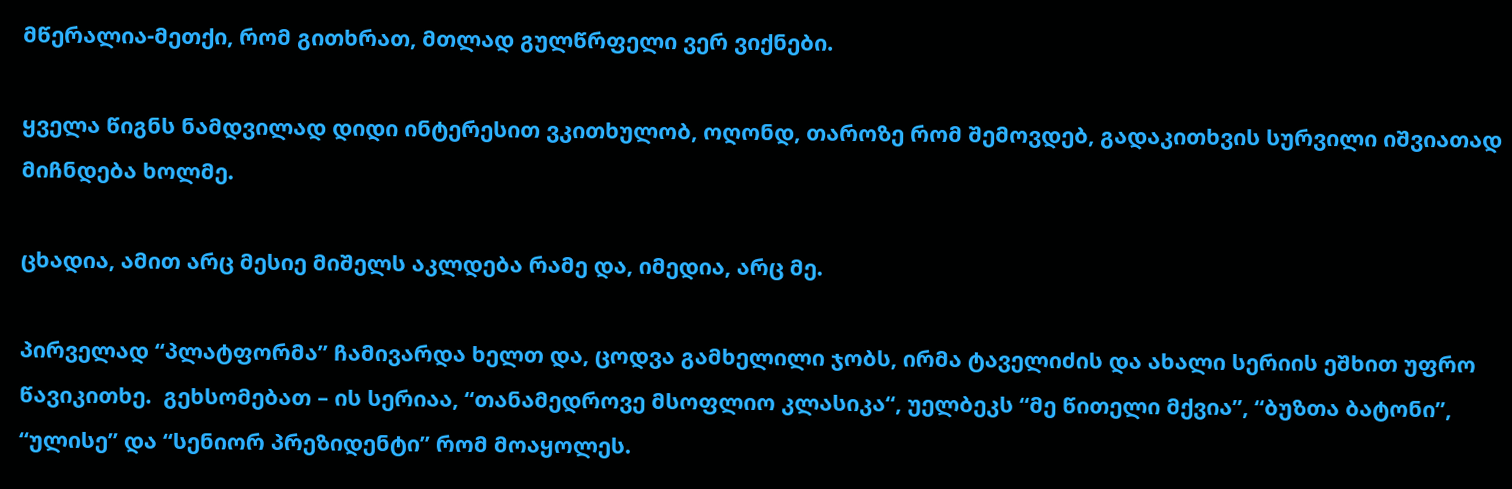მწერალია-მეთქი, რომ გითხრათ, მთლად გულწრფელი ვერ ვიქნები.

ყველა წიგნს ნამდვილად დიდი ინტერესით ვკითხულობ, ოღონდ, თაროზე რომ შემოვდებ, გადაკითხვის სურვილი იშვიათად მიჩნდება ხოლმე.

ცხადია, ამით არც მესიე მიშელს აკლდება რამე და, იმედია, არც მე.

პირველად “პლატფორმა” ჩამივარდა ხელთ და, ცოდვა გამხელილი ჯობს, ირმა ტაველიძის და ახალი სერიის ეშხით უფრო წავიკითხე.  გეხსომებათ – ის სერიაა, “თანამედროვე მსოფლიო კლასიკა“, უელბეკს “მე წითელი მქვია”, “ბუზთა ბატონი”, “ულისე” და “სენიორ პრეზიდენტი” რომ მოაყოლეს.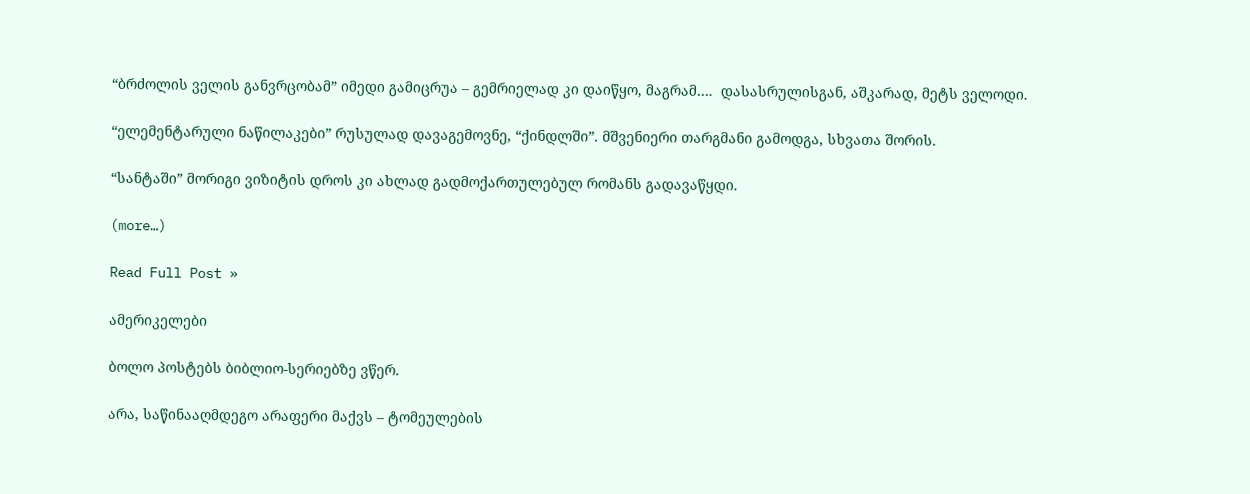“ბრძოლის ველის განვრცობამ” იმედი გამიცრუა – გემრიელად კი დაიწყო, მაგრამ….  დასასრულისგან, აშკარად, მეტს ველოდი.

“ელემენტარული ნაწილაკები” რუსულად დავაგემოვნე, “ქინდლში”. მშვენიერი თარგმანი გამოდგა, სხვათა შორის.

“სანტაში” მორიგი ვიზიტის დროს კი ახლად გადმოქართულებულ რომანს გადავაწყდი.

(more…)

Read Full Post »

ამერიკელები

ბოლო პოსტებს ბიბლიო-სერიებზე ვწერ.

არა, საწინააღმდეგო არაფერი მაქვს – ტომეულების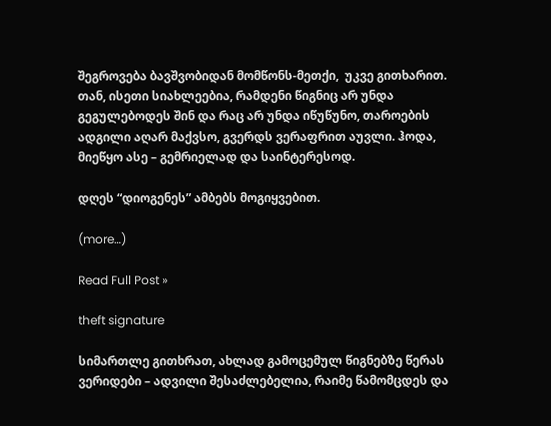შეგროვება ბავშვობიდან მომწონს-მეთქი,  უკვე გითხარით. თან, ისეთი სიახლეებია, რამდენი წიგნიც არ უნდა გეგულებოდეს შინ და რაც არ უნდა იწუწუნო, თაროების ადგილი აღარ მაქვსო, გვერდს ვერაფრით აუვლი. ჰოდა, მიეწყო ასე – გემრიელად და საინტერესოდ.

დღეს “დიოგენეს” ამბებს მოგიყვებით.

(more…)

Read Full Post »

theft signature

სიმართლე გითხრათ, ახლად გამოცემულ წიგნებზე წერას ვერიდები – ადვილი შესაძლებელია, რაიმე წამომცდეს და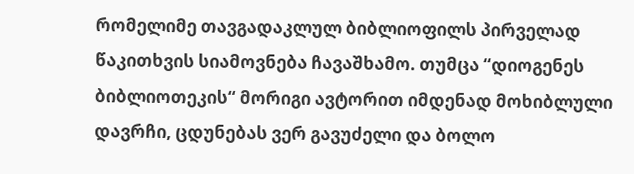რომელიმე თავგადაკლულ ბიბლიოფილს პირველად წაკითხვის სიამოვნება ჩავაშხამო. თუმცა “დიოგენეს ბიბლიოთეკის“ მორიგი ავტორით იმდენად მოხიბლული დავრჩი, ცდუნებას ვერ გავუძელი და ბოლო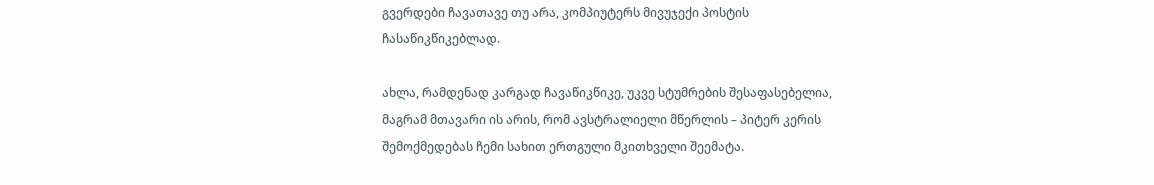გვერდები ჩავათავე თუ არა, კომპიუტერს მივუჯექი პოსტის ჩასაწიკწიკებლად.

ახლა, რამდენად კარგად ჩავაწიკწიკე, უკვე სტუმრების შესაფასებელია, მაგრამ მთავარი ის არის, რომ ავსტრალიელი მწერლის – პიტერ კერის შემოქმედებას ჩემი სახით ერთგული მკითხველი შეემატა.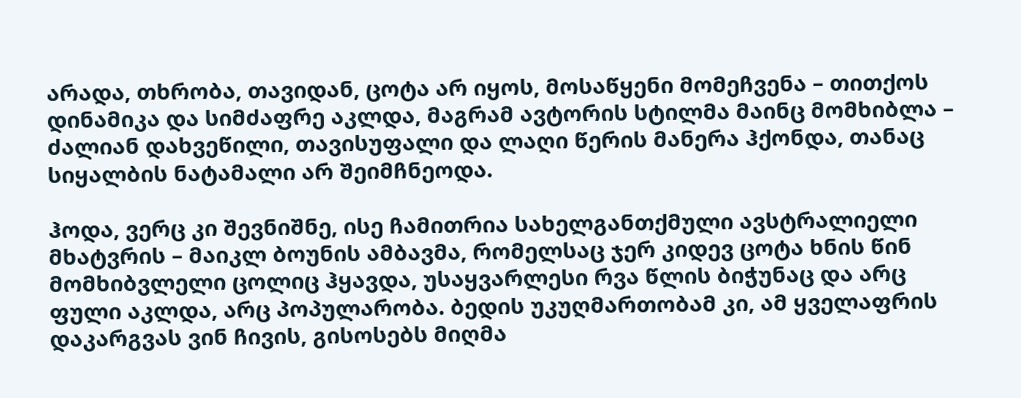არადა, თხრობა, თავიდან, ცოტა არ იყოს, მოსაწყენი მომეჩვენა – თითქოს დინამიკა და სიმძაფრე აკლდა, მაგრამ ავტორის სტილმა მაინც მომხიბლა – ძალიან დახვეწილი, თავისუფალი და ლაღი წერის მანერა ჰქონდა, თანაც სიყალბის ნატამალი არ შეიმჩნეოდა.

ჰოდა, ვერც კი შევნიშნე, ისე ჩამითრია სახელგანთქმული ავსტრალიელი მხატვრის – მაიკლ ბოუნის ამბავმა, რომელსაც ჯერ კიდევ ცოტა ხნის წინ მომხიბვლელი ცოლიც ჰყავდა, უსაყვარლესი რვა წლის ბიჭუნაც და არც ფული აკლდა, არც პოპულარობა. ბედის უკუღმართობამ კი, ამ ყველაფრის დაკარგვას ვინ ჩივის, გისოსებს მიღმა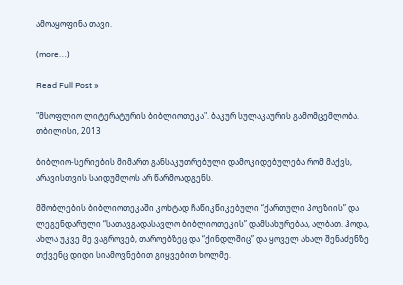ამოაყოფინა თავი.

(more…)

Read Full Post »

"მსოფლიო ლიტერატურის ბიბლიოთეკა". ბაკურ სულაკაურის გამომცემლობა. თბილისი, 2013

ბიბლიო-სერიების მიმართ განსაკუთრებული დამოკიდებულება რომ მაქვს, არავისთვის საიდუმლოს არ წარმოადგენს.

მშობლების ბიბლიოთეკაში კოხტად ჩაწიკწიკებული “ქართული პოეზიის” და ლეგენდარული “სათავგადასავლო ბიბლიოთეკის” დამსახურებაა, ალბათ. ჰოდა, ახლა უკვე მე ვაგროვებ, თაროებზეც და “ქინდლშიც” და ყოველ ახალ შენაძენზე თქვენც დიდი სიამოვნებით გიყვებით ხოლმე.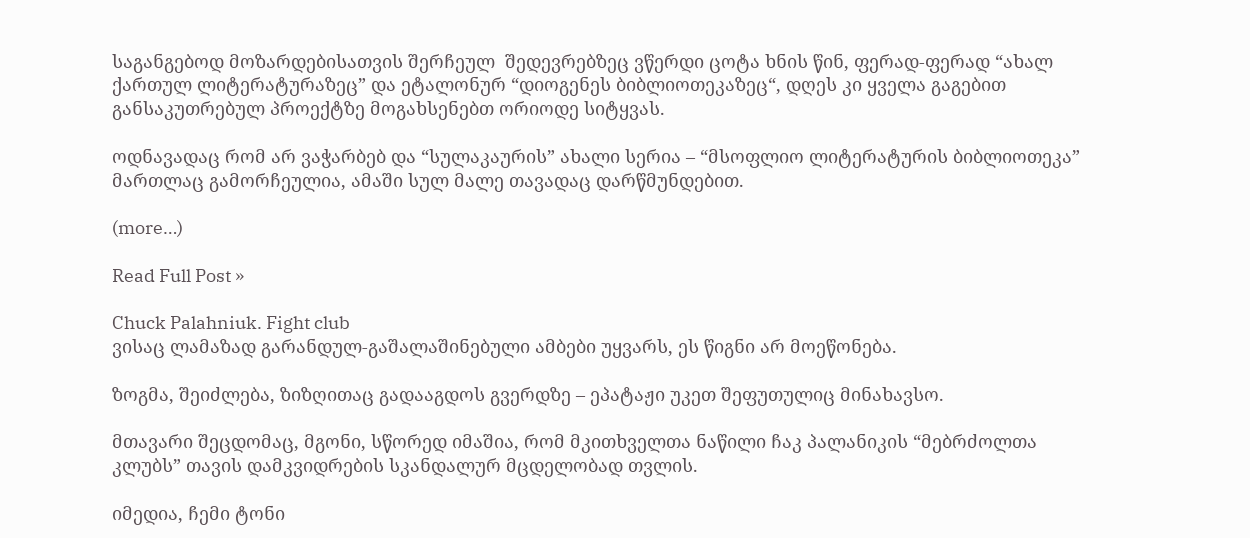საგანგებოდ მოზარდებისათვის შერჩეულ  შედევრებზეც ვწერდი ცოტა ხნის წინ, ფერად-ფერად “ახალ ქართულ ლიტერატურაზეც” და ეტალონურ “დიოგენეს ბიბლიოთეკაზეც“, დღეს კი ყველა გაგებით განსაკუთრებულ პროექტზე მოგახსენებთ ორიოდე სიტყვას.

ოდნავადაც რომ არ ვაჭარბებ და “სულაკაურის” ახალი სერია – “მსოფლიო ლიტერატურის ბიბლიოთეკა” მართლაც გამორჩეულია, ამაში სულ მალე თავადაც დარწმუნდებით.

(more…)

Read Full Post »

Chuck Palahniuk. Fight club
ვისაც ლამაზად გარანდულ-გაშალაშინებული ამბები უყვარს, ეს წიგნი არ მოეწონება.

ზოგმა, შეიძლება, ზიზღითაც გადააგდოს გვერდზე – ეპატაჟი უკეთ შეფუთულიც მინახავსო.

მთავარი შეცდომაც, მგონი, სწორედ იმაშია, რომ მკითხველთა ნაწილი ჩაკ პალანიკის “მებრძოლთა კლუბს” თავის დამკვიდრების სკანდალურ მცდელობად თვლის.

იმედია, ჩემი ტონი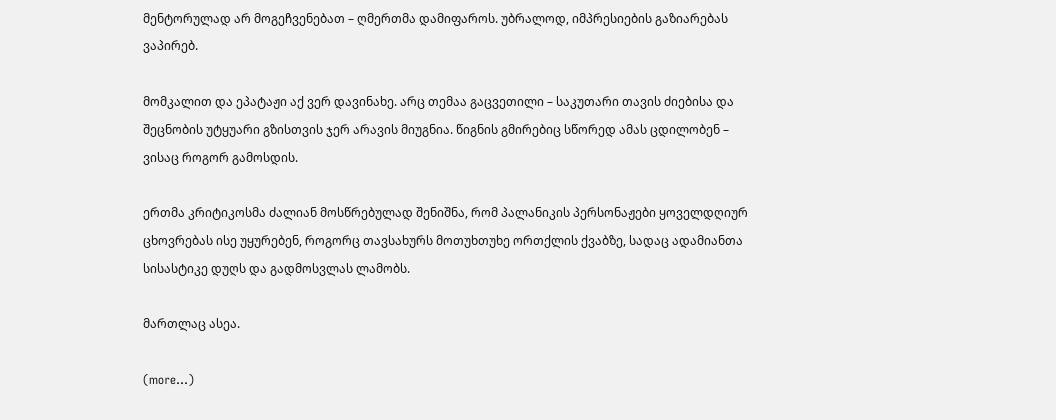მენტორულად არ მოგეჩვენებათ – ღმერთმა დამიფაროს. უბრალოდ, იმპრესიების გაზიარებას ვაპირებ.

მომკალით და ეპატაჟი აქ ვერ დავინახე. არც თემაა გაცვეთილი – საკუთარი თავის ძიებისა და შეცნობის უტყუარი გზისთვის ჯერ არავის მიუგნია. წიგნის გმირებიც სწორედ ამას ცდილობენ – ვისაც როგორ გამოსდის.

ერთმა კრიტიკოსმა ძალიან მოსწრებულად შენიშნა, რომ პალანიკის პერსონაჟები ყოველდღიურ ცხოვრებას ისე უყურებენ, როგორც თავსახურს მოთუხთუხე ორთქლის ქვაბზე, სადაც ადამიანთა სისასტიკე დუღს და გადმოსვლას ლამობს.

მართლაც ასეა.

(more…)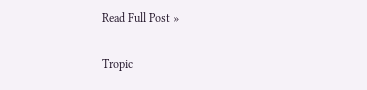Read Full Post »

Tropic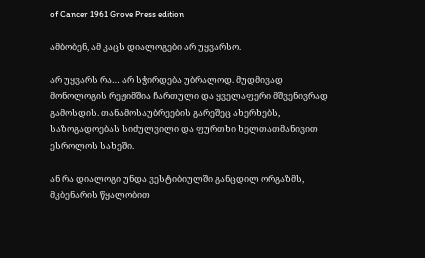of Cancer 1961 Grove Press edition

ამბობენ, ამ კაცს დიალოგები არ უყვარსო.

არ უყვარს რა… არ სჭირდება უბრალოდ. მუდმივად მონოლოგის რეჟიმშია ჩართული და ყველაფერი მშვენივრად გამოსდის. თანამოსაუბრეების გარეშეც ახერხებს, საზოგადოებას სიძულვილი და ფურთხი ხელთათმანივით ესროლოს სახეში.

ან რა დიალოგი უნდა ვესტიბიულში განცდილ ორგაზმს, მკბენარის წყალობით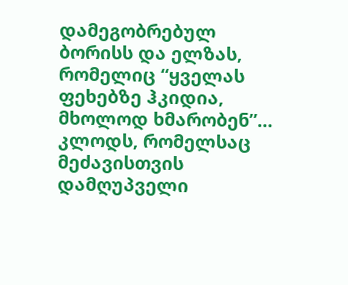დამეგობრებულ ბორისს და ელზას, რომელიც “ყველას ფეხებზე ჰკიდია, მხოლოდ ხმარობენ”… კლოდს, რომელსაც მეძავისთვის დამღუპველი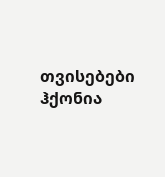თვისებები ჰქონია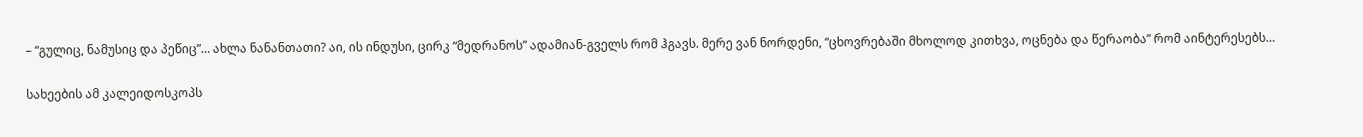– “გულიც, ნამუსიც და პეწიც”… ახლა ნანანთათი? აი, ის ინდუსი, ცირკ “მედრანოს” ადამიან-გველს რომ ჰგავს. მერე ვან ნორდენი, “ცხოვრებაში მხოლოდ კითხვა, ოცნება და წერაობა” რომ აინტერესებს…

სახეების ამ კალეიდოსკოპს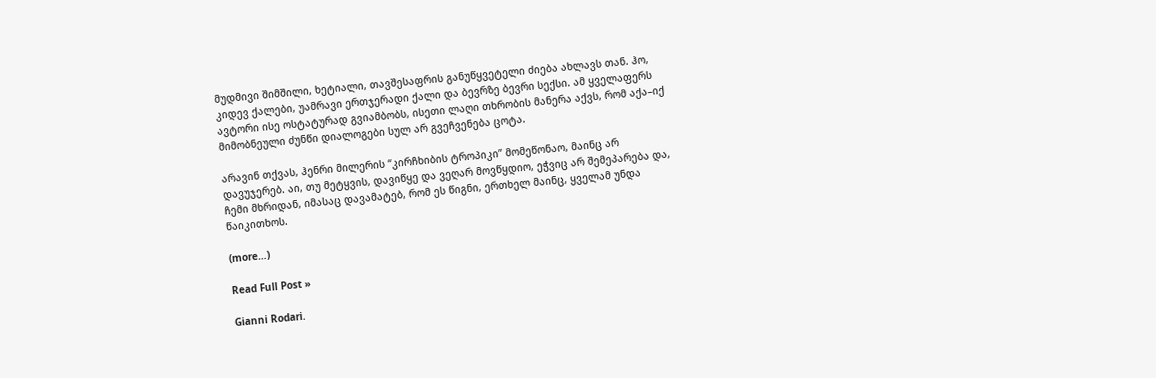მუდმივი შიმშილი, ხეტიალი, თავშესაფრის განუწყვეტელი ძიება ახლავს თან. ჰო, კიდევ ქალები, უამრავი ერთჯერადი ქალი და ბევრზე ბევრი სექსი. ამ ყველაფერს ავტორი ისე ოსტატურად გვიამბობს, ისეთი ლაღი თხრობის მანერა აქვს, რომ აქა–იქ მიმობნეული ძუნწი დიალოგები სულ არ გვეჩვენება ცოტა.

არავინ თქვას, ჰენრი მილერის “კირჩხიბის ტროპიკი” მომეწონაო, მაინც არ დავუჯერებ. აი, თუ მეტყვის, დავიწყე და ვეღარ მოვწყდიო, ეჭვიც არ შემეპარება და, ჩემი მხრიდან, იმასაც დავამატებ, რომ ეს წიგნი, ერთხელ მაინც, ყველამ უნდა წაიკითხოს.

(more…)

Read Full Post »

Gianni Rodari.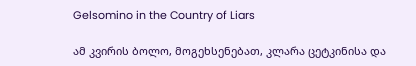Gelsomino in the Country of Liars

ამ კვირის ბოლო, მოგეხსენებათ, კლარა ცეტკინისა და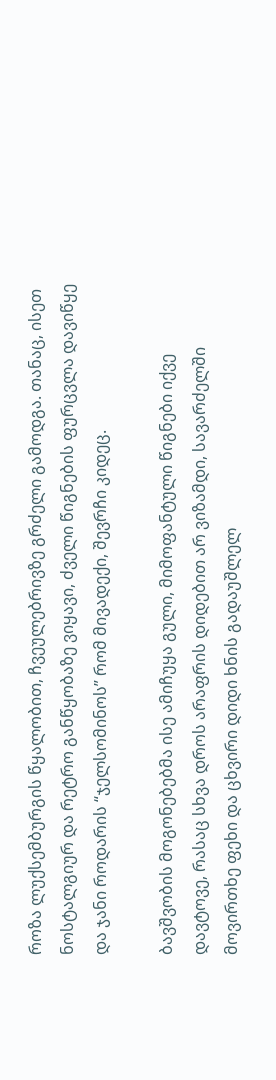როზა ლუქსემბურგის წყალობით, ჩვეულებრივზე გრძელი გამოდგა. თანაც, ისეთ ნოსტალგიურ და რეტრო განწყობაზე ვიყავი, ძველი წიგნების ფურცვლა დავიწყე და ჯანი როდარის “ჯელსომინოს” რომ მივადექი, შევრჩი კიდეც.

ბავშვობის მოგონებებმა ისე ამიჩუყა გული, მიმოფანტული წიგნები იქვე დავტოვე, რასაც სხვა დროს არაფრის დიდებით არ ვიზამდი, სავარძელში მოვირთხე ფეხი და ცხვირი დიდი ხნის გადაუშლელ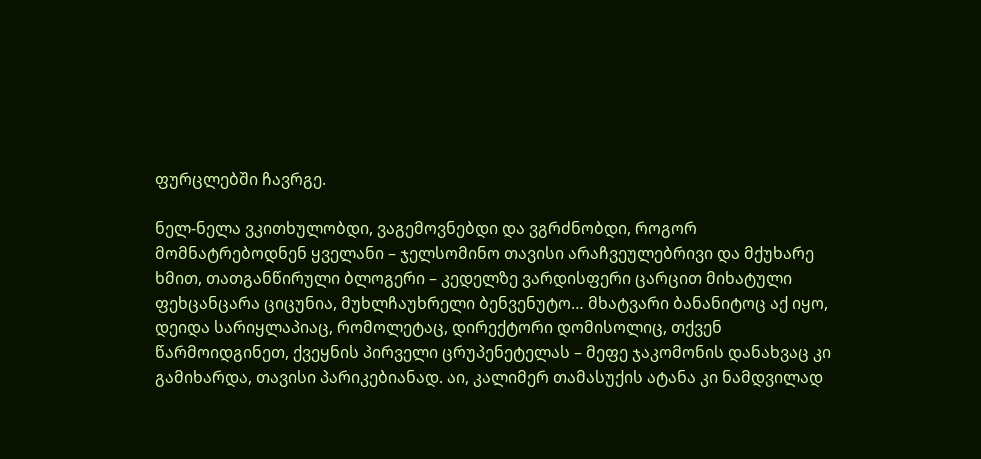ფურცლებში ჩავრგე.

ნელ-ნელა ვკითხულობდი, ვაგემოვნებდი და ვგრძნობდი, როგორ მომნატრებოდნენ ყველანი – ჯელსომინო თავისი არაჩვეულებრივი და მქუხარე ხმით, თათგანწირული ბლოგერი – კედელზე ვარდისფერი ცარცით მიხატული ფეხცანცარა ციცუნია, მუხლჩაუხრელი ბენვენუტო… მხატვარი ბანანიტოც აქ იყო, დეიდა სარიყლაპიაც, რომოლეტაც, დირექტორი დომისოლიც, თქვენ წარმოიდგინეთ, ქვეყნის პირველი ცრუპენეტელას – მეფე ჯაკომონის დანახვაც კი გამიხარდა, თავისი პარიკებიანად. აი, კალიმერ თამასუქის ატანა კი ნამდვილად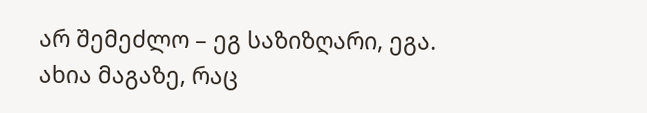არ შემეძლო – ეგ საზიზღარი, ეგა. ახია მაგაზე, რაც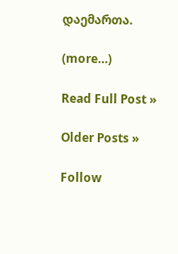დაემართა.

(more…)

Read Full Post »

Older Posts »

Follow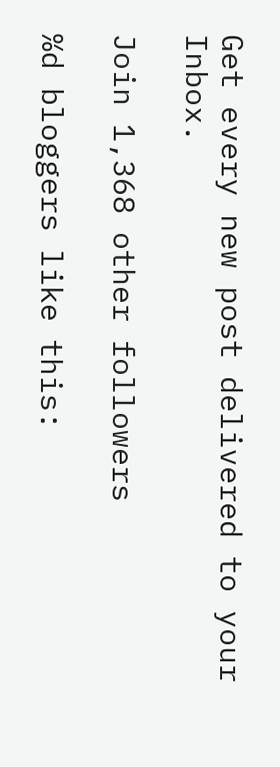Get every new post delivered to your Inbox.

Join 1,368 other followers

%d bloggers like this: